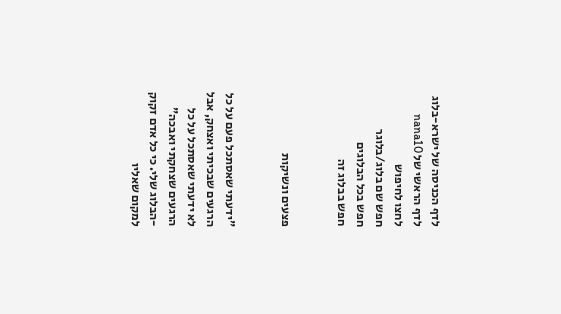לדף הכניסה של ישרא-בלוג
לדף הראשי של nana10
לחצו לחיפוש
חפש שם בלוג/בלוגר
חפש בכל הבלוגים
חפש בבלוג זה


פצעים ונשיקות


"ידעתי שאסתכל פעם על כל הרגעים שבכיתי ואצחק, אבל לא ידעתי שאסתכל על כל הרגעים שצחקתי ואבכה" -הבלוג שלי. כי כל אדם זקוק למקום שאליו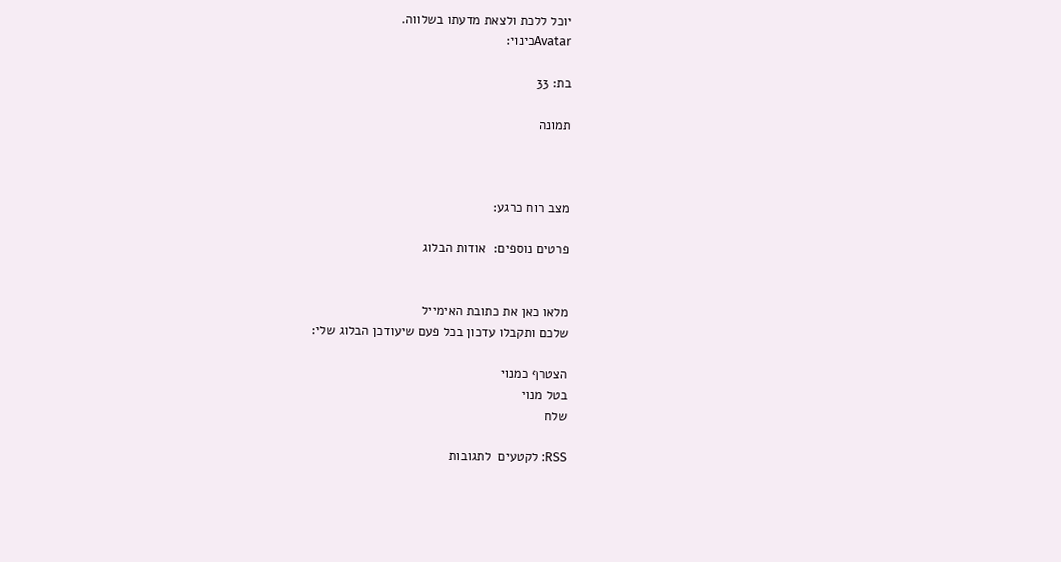יוכל ללכת ולצאת מדעתו בשלווה.
Avatarכינוי:

בת: 33

תמונה



מצב רוח כרגע:

פרטים נוספים:  אודות הבלוג


מלאו כאן את כתובת האימייל
שלכם ותקבלו עדכון בכל פעם שיעודכן הבלוג שלי:

הצטרף כמנוי
בטל מנוי
שלח

RSS: לקטעים  לתגובות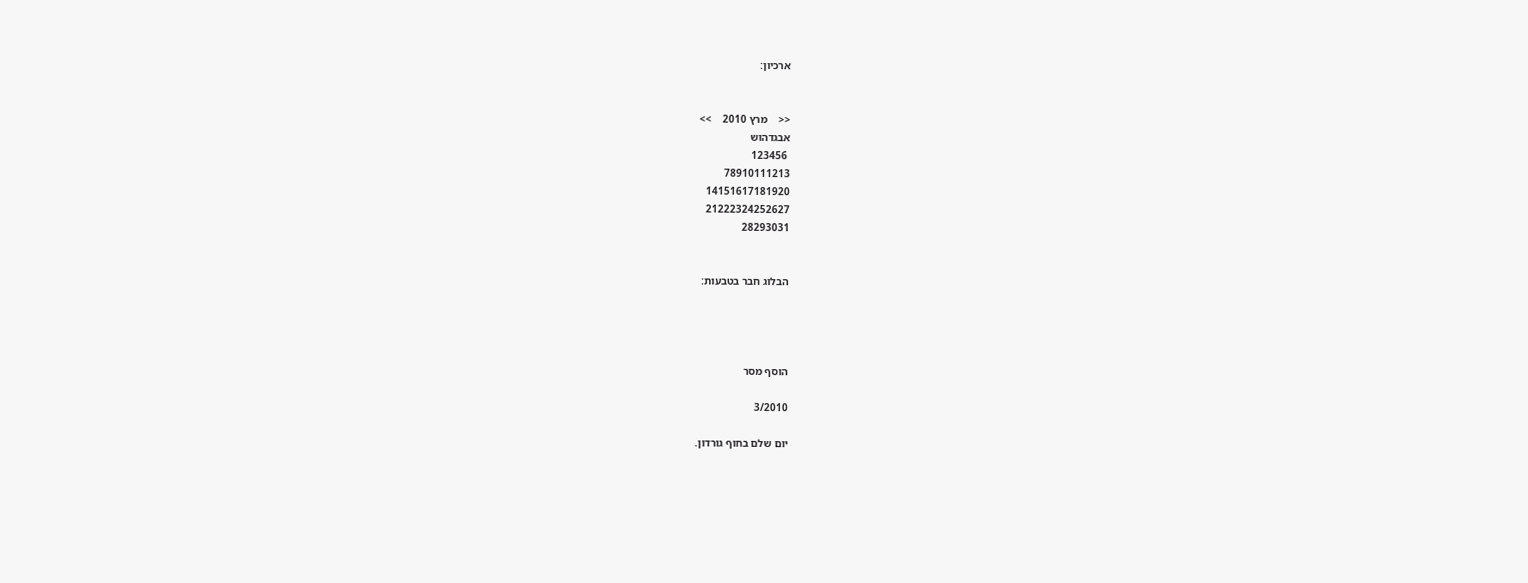ארכיון:


<<    מרץ 2010    >>
אבגדהוש
 123456
78910111213
14151617181920
21222324252627
28293031


הבלוג חבר בטבעות:




הוסף מסר

3/2010

יום שלם בחוף גורדון.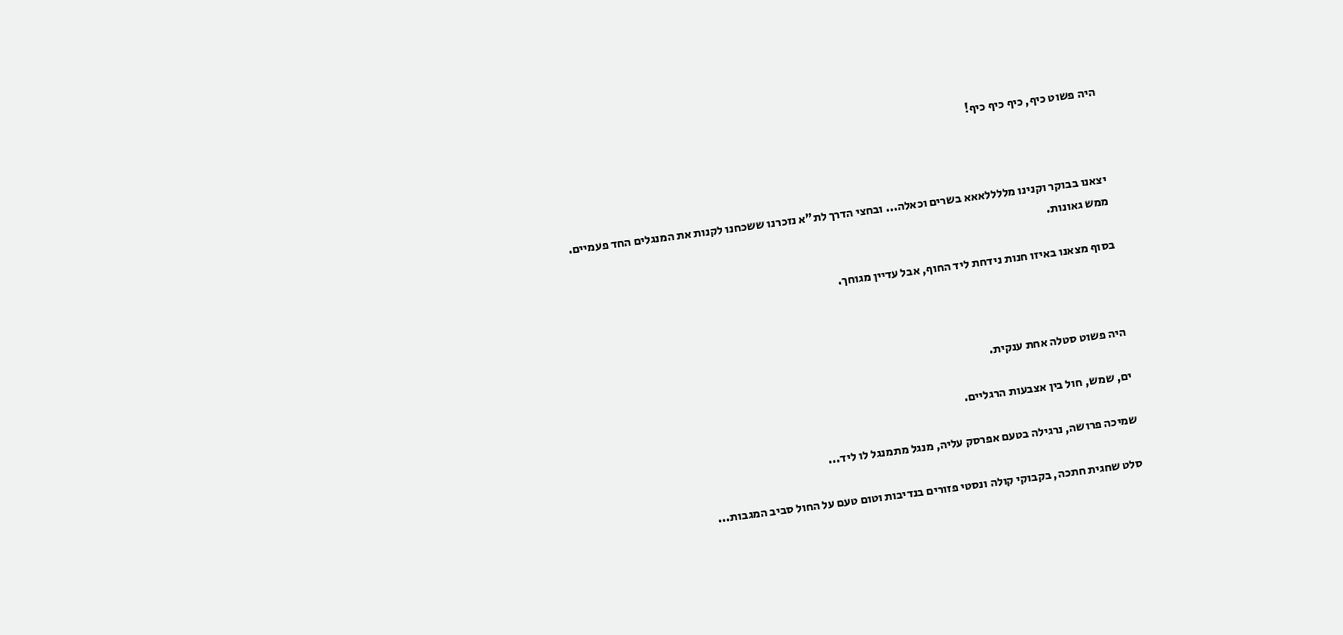היה פשוט כיף, כיף כיף כיף!



יצאנו בבוקר וקנינו מללללאאא בשרים וכאלה... ובחצי הדרך לת"א נזכרנו ששכחנו לקנות את המנגלים החד פעמיים. ממש גאונות.

בסוף מצאנו באיזו חנות נידחת ליד החוף, אבל עדיין מגוחך.



היה פשוט סטלה אחת ענקית.

ים, שמש, חול בין אצבעות הרגליים.

שמיכה פרושה, נרגילה בטעם אפרסק עליה, מנגל מתמנגל לו ליד...

סלט שחגית חתכה, בקבוקי קולה ונסטי פזורים בנדיבות וטום טעם על החול סביב המגבות...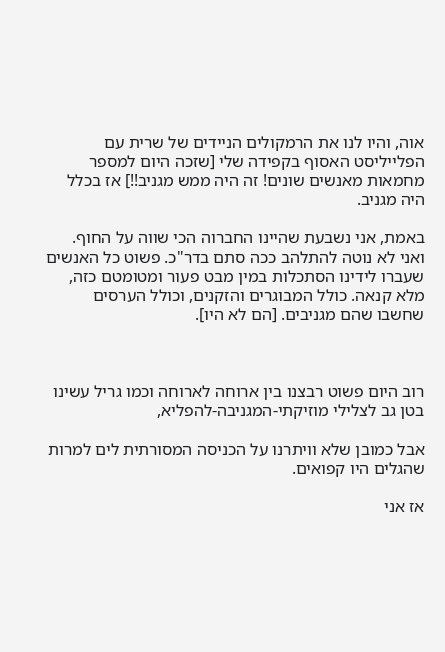אוה, והיו לנו את הרמקולים הניידים של שרית עם הפלייליסט האסוף בקפידה שלי [שזכה היום למספר מחמאות מאנשים שונים! זה היה ממש מגניב!!] אז בכלל היה מגניב.

באמת, אני נשבעת שהיינו החברוה הכי שווה על החוף. ואני לא נוטה להתלהב ככה סתם בדר"כ. פשוט כל האנשים שעברו לידינו הסתכלות במין מבט פעור ומטומטם כזה, מלא קנאה. כולל המבוגרים והזקנים, וכולל הערסים שחשבו שהם מגניבים. [הם לא היו].



רוב היום פשוט רבצנו בין ארוחה לארוחה וכמו גריל עשינו בטן גב לצלילי מוזיקתי-המגניבה-להפליא,

אבל כמובן שלא וויתרנו על הכניסה המסורתית לים למרות שהגלים היו קפואים.

אז אני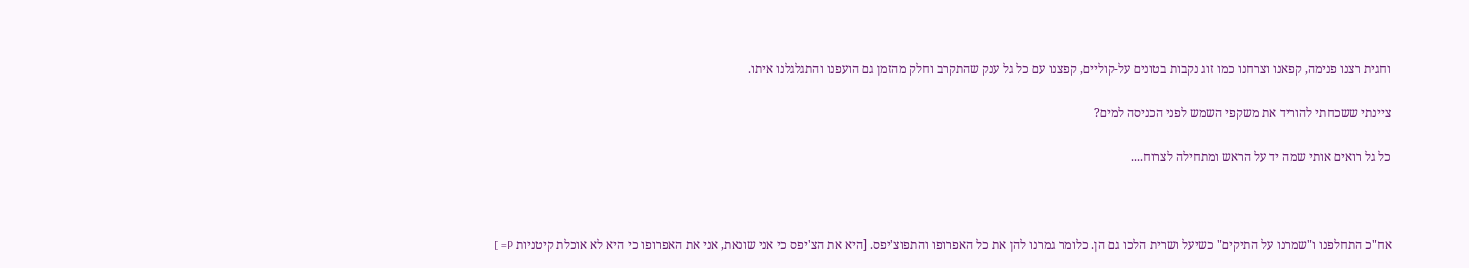וחגית רצנו פנימה, קפאנו וצרחנו כמו זוג נקבות בטונים על-קוליים, קפצנו עם כל גל ענק שהתקרב וחלק מהזמן גם הועפנו והתגלגלנו איתו.

ציינתי ששכחתי להוריד את משקפי השמש לפני הכניסה למים?

כל גל רואים אותי שמה יד על הראש ומתחילה לצרוח....



אח"כ התחלפנו ו"שמרנו על התיקים" כשיעל ושרית הלכו גם הן. כלומר גמרנו להן את כל האפרופו והתפוצ'יפס. [היא את הצ'יפס כי אני שונאת, אני את האפרופו כי היא לא אוכלת קיטניות P= ]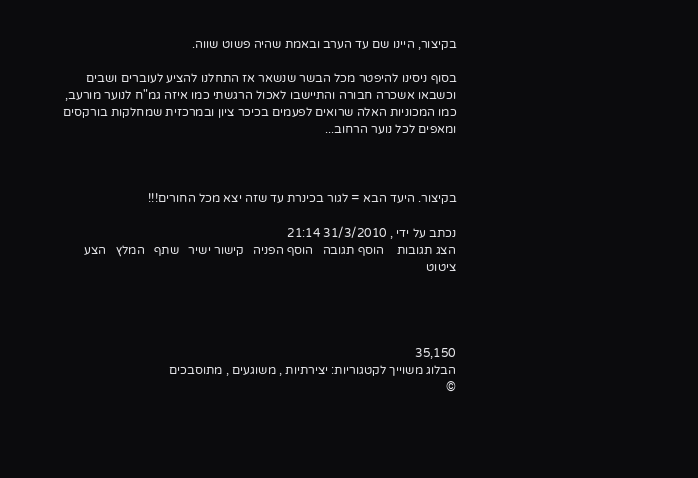בקיצור, היינו שם עד הערב ובאמת שהיה פשוט שווה.

בסוף ניסינו להיפטר מכל הבשר שנשאר אז התחלנו להציע לעוברים ושבים וכשבאו אשכרה חבורה והתיישבו לאכול הרגשתי כמו איזה גמ"ח לנוער מורעב, כמו המכוניות האלה שרואים לפעמים בכיכר ציון ובמרכזית שמחלקות בורקסים ומאפים לכל נוער הרחוב...



בקיצור. היעד הבא = לגור בכינרת עד שזה יצא מכל החורים!!!

נכתב על ידי , 31/3/2010 21:14
הצג תגובות    הוסף תגובה   הוסף הפניה   קישור ישיר   שתף   המלץ   הצע ציטוט




35,150
הבלוג משוייך לקטגוריות: יצירתיות , משוגעים , מתוסבכים
©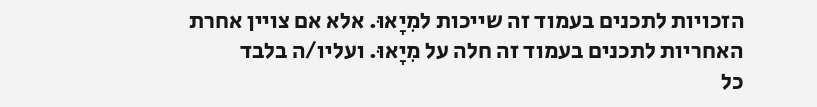הזכויות לתכנים בעמוד זה שייכות למִיָאוּ. אלא אם צויין אחרת
האחריות לתכנים בעמוד זה חלה על מִיָאוּ. ועליו/ה בלבד
כל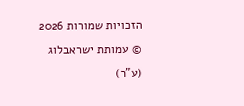הזכויות שמורות 2026 © עמותת ישראבלוג (ע"ר)